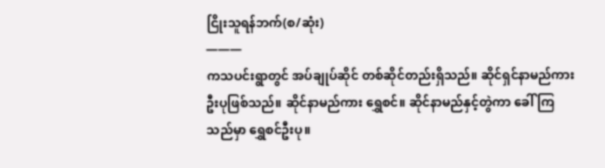ငြိုးသူရန်ဘက်(စ/ဆုံး)
———
ကသပင်းရွာတွင် အပ်ချုပ်ဆိုင် တစ်ဆိုင်တည်းရှိသည်။ ဆိုင်ရှင်နာမည်ကား ဦးပုဖြစ်သည်။ ဆိုင်နာမည်ကား ရွှေစင်။ ဆိုင်နာမည်နှင့်တွဲကာ ခေါ်ကြသည်မှာ ရွှေစင်ဦးပု။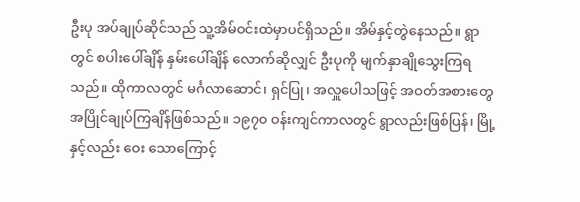ဦးပု အပ်ချုပ်ဆိုင်သည် သူ့အိမ်ဝင်းထဲမှာပင်ရှိသည်။ အိမ်နှင့်တွဲနေသည်။ ရွာတွင် စပါးပေါ်ချိန် နှမ်းပေါ်ချိန် လောက်ဆိုလျှင် ဦးပုကို မျက်နှာချိုသွေးကြရသည်။ ထိုကာလတွင် မင်္ဂလာဆောင်၊ ရှင်ပြု၊ အလှူပေါသဖြင့် အဝတ်အစားတွေ အပြိုင်ချုပ်ကြချိန်ဖြစ်သည်။ ၁၉၇၀ ဝန်းကျင်ကာလတွင် ရွာလည်းဖြစ်ပြန်၊ မြို့နှင့်လည်း ဝေး သောကြောင့်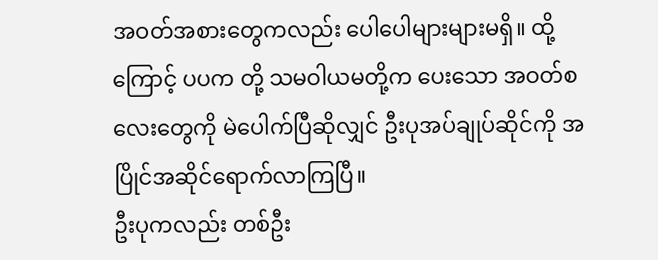အဝတ်အစားတွေကလည်း ပေါပေါများများမရှိ။ ထို့ကြောင့် ပပက တို့ သမဝါယမတို့က ပေးသော အဝတ်စလေးတွေကို မဲပေါက်ပြီဆိုလျှင် ဦးပုအပ်ချုပ်ဆိုင်ကို အပြိုင်အဆိုင်ရောက်လာကြပြီ။
ဦးပုကလည်း တစ်ဦး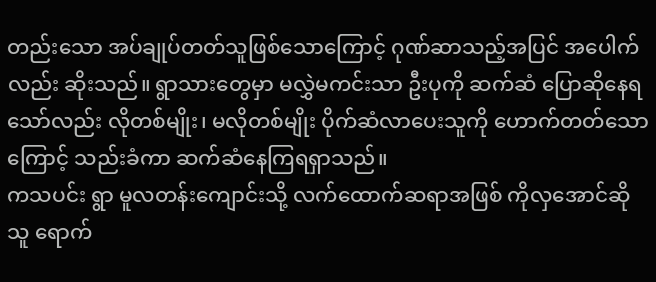တည်းသော အပ်ချုပ်တတ်သူဖြစ်သောကြောင့် ဂုဏ်ဆာသည့်အပြင် အပေါက်လည်း ဆိုးသည်။ ရွာသားတွေမှာ မလွှဲမကင်းသာ ဦးပုကို ဆက်ဆံ ပြောဆိုနေရသော်လည်း လိုတစ်မျိုး၊ မလိုတစ်မျိုး ပိုက်ဆံလာပေးသူကို ဟောက်တတ်သောကြောင့် သည်းခံကာ ဆက်ဆံနေကြရရှာသည်။
ကသပင်း ရွာ မူလတန်းကျောင်းသို့ လက်ထောက်ဆရာအဖြစ် ကိုလှအောင်ဆိုသူ ရောက်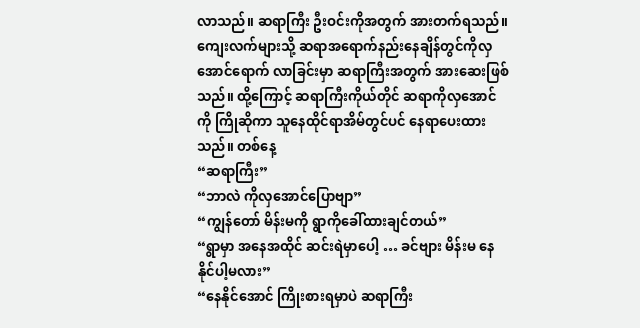လာသည်။ ဆရာကြီး ဦးဝင်းကိုအတွက် အားတက်ရသည်။ ကျေးလက်များသို့ ဆရာအရောက်နည်းနေချိန်တွင်ကိုလှအောင်ရောက် လာခြင်းမှာ ဆရာကြီးအတွက် အားဆေးဖြစ်သည်။ ထို့ကြောင့် ဆရာကြီးကိုယ်တိုင် ဆရာကိုလှအောင်ကို ကြိုဆိုကာ သူနေထိုင်ရာအိမ်တွင်ပင် နေရာပေးထားသည်။ တစ်နေ့
“ဆရာကြီး”
“ဘာလဲ ကိုလှအောင်ပြောဗျာ”
“ကျွန်တော် မိန်းမကို ရွာကိုခေါ်ထားချင်တယ်”
“ရွာမှာ အနေအထိုင် ဆင်းရဲမှာပေါ့ … ခင်ဗျား မိန်းမ နေနိုင်ပါ့မလား”
“နေနိုင်အောင် ကြိုးစားရမှာပဲ ဆရာကြီး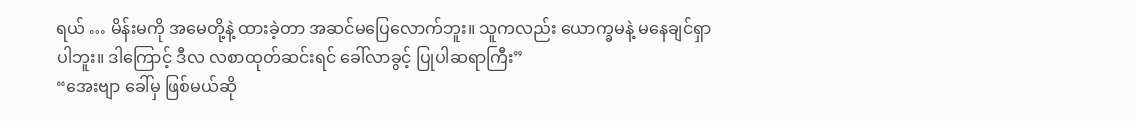ရယ် … မိန်းမကို အမေတို့နဲ့ ထားခဲ့တာ အဆင်မပြေလောက်ဘူး။ သူကလည်း ယောက္ခမနဲ့ မနေချင်ရှာပါဘူး။ ဒါကြောင့် ဒီလ လစာထုတ်ဆင်းရင် ခေါ်လာခွင့် ပြုပါဆရာကြီး”
“အေးဗျာ ခေါ်မှ ဖြစ်မယ်ဆို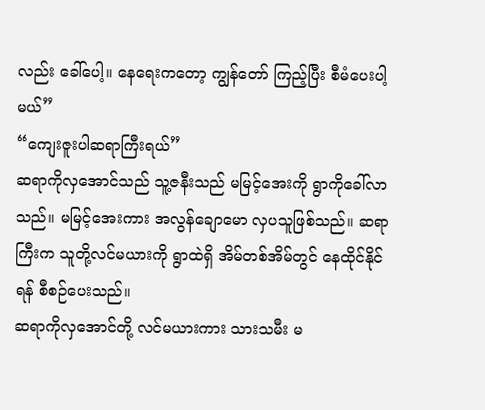လည်း ခေါ်ပေါ့။ နေရေးကတော့ ကျွန်တော် ကြည့်ပြီး စီမံပေးပါ့မယ်”
“ကျေးဇူးပါဆရာကြီးရယ်”
ဆရာကိုလှအောင်သည် သူ့ဇနီးသည် မမြင့်အေးကို ရွာကိုခေါ်လာသည်။ မမြင့်အေးကား အလွန်ချောမော လှပသူဖြစ်သည်။ ဆရာကြီးက သူတို့လင်မယားကို ရွာထဲရှိ အိမ်တစ်အိမ်တွင် နေထိုင်နိုင်ရန် စီစဉ်ပေးသည်။
ဆရာကိုလှအောင်တို့ လင်မယားကား သားသမီး မ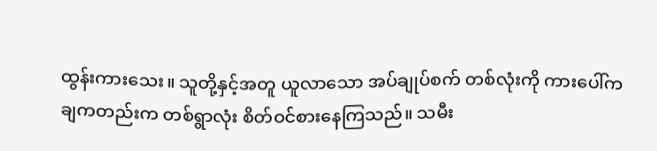ထွန်းကားသေး။ သူတို့နှင့်အတူ ယူလာသော အပ်ချုပ်စက် တစ်လုံးကို ကားပေါ်က ချကတည်းက တစ်ရွာလုံး စိတ်ဝင်စားနေကြသည်။ သမီး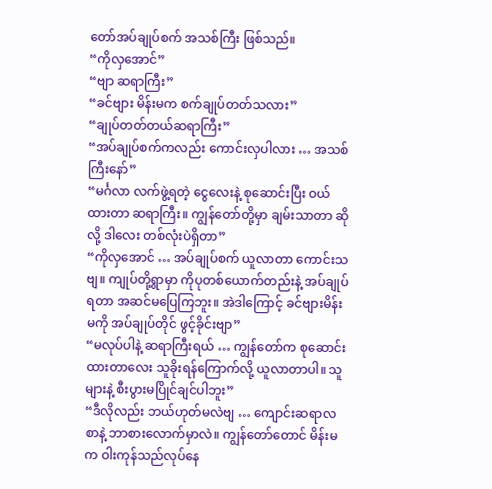တော်အပ်ချုပ်စက် အသစ်ကြီး ဖြစ်သည်။
“ကိုလှအောင်”
“ဗျာ ဆရာကြီး”
“ခင်ဗျား မိန်းမက စက်ချုပ်တတ်သလား”
“ချုပ်တတ်တယ်ဆရာကြီး”
“အပ်ချုပ်စက်ကလည်း ကောင်းလှပါလား … အသစ်ကြီးနော်”
“မင်္ဂလာ လက်ဖွဲ့ရတဲ့ ငွေလေးနဲ့ စုဆောင်းပြီး ဝယ်ထားတာ ဆရာကြီး။ ကျွန်တော်တို့မှာ ချမ်းသာတာ ဆိုလို့ ဒါလေး တစ်လုံးပဲရှိတာ”
“ကိုလှအောင် … အပ်ချုပ်စက် ယူလာတာ ကောင်းသဗျ။ ကျုပ်တို့ရွာမှာ ကိုပုတစ်ယောက်တည်းနဲ့ အပ်ချုပ်ရတာ အဆင်မပြေကြဘူး။ အဲဒါကြောင့် ခင်ဗျားမိန်းမကို အပ်ချုပ်တိုင် ဖွင့်ခိုင်းဗျာ”
“မလုပ်ပါနဲ့ ဆရာကြီးရယ် … ကျွန်တော်က စုဆောင်းထားတာလေး သူခိုးရန်ကြောက်လို့ ယူလာတာပါ။ သူများနဲ့ စီးပွားမပြိုင်ချင်ပါဘူး”
“ဒီလိုလည်း ဘယ်ဟုတ်မလဲဗျ … ကျောင်းဆရာလစာနဲ့ ဘာစားလောက်မှာလဲ။ ကျွန်တော်တောင် မိန်းမက ဝါးကုန်သည်လုပ်နေ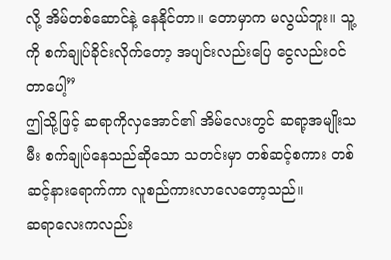လို့ အိမ်တစ်ဆောင်နဲ့ နေနိုင်တာ။ တောမှာက မလွယ်ဘူး။ သူ့ကို စက်ချုပ်ခိုင်းလိုက်တော့ အပျင်းလည်းပြေ ငွေလည်းဝင်တာပေါ့”
ဤသို့ဖြင့် ဆရာကိုလှအောင်၏ အိမ်လေးတွင် ဆရာ့အမျိုးသမီး စက်ချုပ်နေသည်ဆိုသော သတင်းမှာ တစ်ဆင့်စကား တစ်ဆင့်နားရောက်ကာ လူစည်ကားလာလေတော့သည်။
ဆရာလေးကလည်း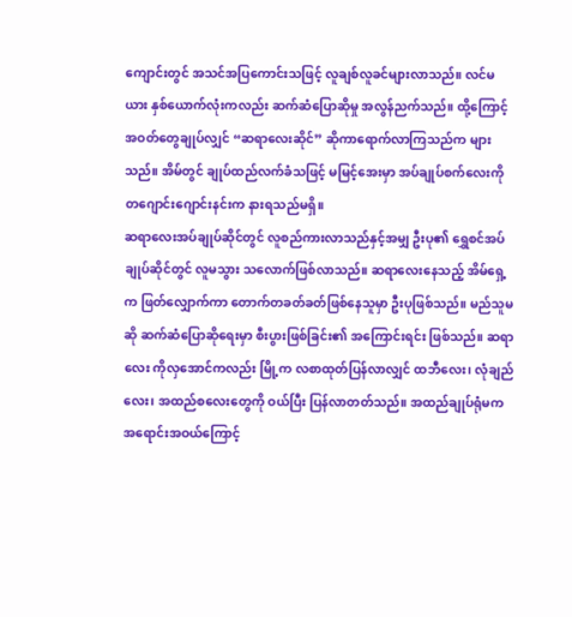ကျောင်းတွင် အသင်အပြကောင်းသဖြင့် လူချစ်လူခင်များလာသည်။ လင်မယား နှစ်ယောက်လုံးကလည်း ဆက်ဆံပြောဆိုမှု အလွန်ညက်သည်။ ထို့ကြောင့် အဝတ်တွေချုပ်လျှင် “ဆရာလေးဆိုင်” ဆိုကာရောက်လာကြသည်က များသည်။ အိမ်တွင် ချုပ်ထည်လက်ခံသဖြင့် မမြင့်အေးမှာ အပ်ချုပ်စက်လေးကို တဂျောင်းဂျောင်းနင်းက နားရသည်မရှိ။
ဆရာလေးအပ်ချုပ်ဆိုင်တွင် လူစည်ကားလာသည်နှင့်အမျှ ဦးပု၏ ရွှေစင်အပ်ချုပ်ဆိုင်တွင် လူမသွား သလောက်ဖြစ်လာသည်။ ဆရာလေးနေသည့် အိမ်ရှေ့က ဖြတ်လျှောက်ကာ တောက်တခတ်ခတ်ဖြစ်နေသူမှာ ဦးပုဖြစ်သည်။ မည်သူမဆို ဆက်ဆံပြောဆိုရေးမှာ စီးပွားဖြစ်ခြင်း၏ အကြောင်းရင်း ဖြစ်သည်။ ဆရာလေး ကိုလှအောင်ကလည်း မြို့က လစာထုတ်ပြန်လာလျှင် ထဘီလေး၊ လုံချည်လေး၊ အထည်စလေးတွေကို ဝယ်ပြီး ပြန်လာတတ်သည်။ အထည်ချုပ်ရုံမက အရောင်းအဝယ်ကြောင့်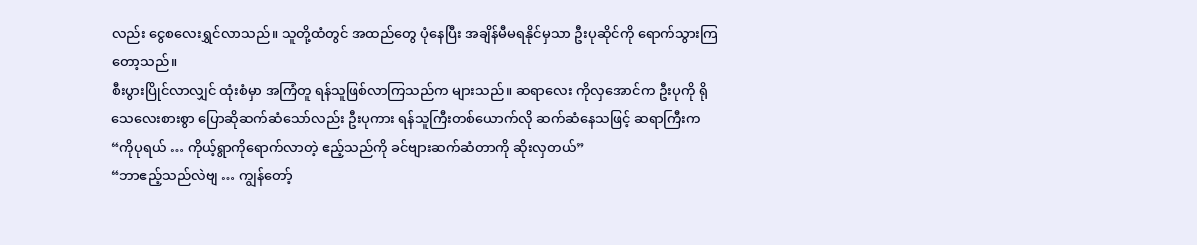လည်း ငွေစလေးရွှင်လာသည်။ သူတို့ထံတွင် အထည်တွေ ပုံနေပြီး အချိန်မီမရနိုင်မှသာ ဦးပုဆိုင်ကို ရောက်သွားကြတော့သည်။
စီးပွားပြိုင်လာလျှင် ထုံးစံမှာ အကြံတူ ရန်သူဖြစ်လာကြသည်က များသည်။ ဆရာလေး ကိုလှအောင်က ဦးပုကို ရိုသေလေးစားစွာ ပြောဆိုဆက်ဆံသော်လည်း ဦးပုကား ရန်သူကြီးတစ်ယောက်လို ဆက်ဆံနေသဖြင့် ဆရာကြီးက
“ကိုပုရယ် … ကိုယ့်ရွာကိုရောက်လာတဲ့ ဧည့်သည်ကို ခင်ဗျားဆက်ဆံတာကို ဆိုးလှတယ်”
“ဘာဧည့်သည်လဲဗျ … ကျွန်တော့်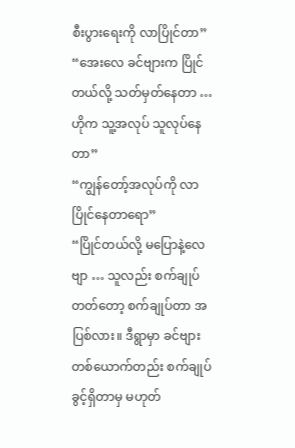စီးပွားရေးကို လာပြိုင်တာ”
“အေးလေ ခင်ဗျားက ပြိုင်တယ်လို့ သတ်မှတ်နေတာ … ဟိုက သူ့အလုပ် သူလုပ်နေတာ”
“ကျွန်တော့်အလုပ်ကို လာပြိုင်နေတာရော”
“ပြိုင်တယ်လို့ မပြောနဲ့လေဗျာ … သူလည်း စက်ချုပ်တတ်တော့ စက်ချုပ်တာ အပြစ်လား။ ဒီရွာမှာ ခင်ဗျား တစ်ယောက်တည်း စက်ချုပ်ခွင့်ရှိတာမှ မဟုတ်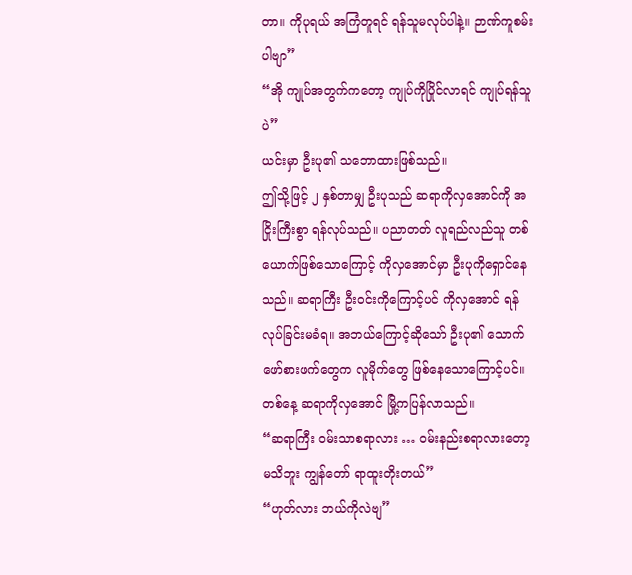တာ။ ကိုပုရယ် အကြံတူရင် ရန်သူမလုပ်ပါနဲ့။ ဉာဏ်ကူစမ်း ပါဗျာ”
“အို ကျုပ်အတွက်ကတော့ ကျုပ်ကိုပြိုင်လာရင် ကျုပ်ရန်သူပဲ”
ယင်းမှာ ဦးပု၏ သဘောထားဖြစ်သည်။
ဤသို့ဖြင့် ၂ နှစ်တာမျှ ဦးပုသည် ဆရာကိုလှအောင်ကို အငြိုးကြီးစွာ ရန်လုပ်သည်။ ပညာတတ် လူရည်လည်သူ တစ်ယောက်ဖြစ်သောကြောင့် ကိုလှအောင်မှာ ဦးပုကိုရှောင်နေသည်။ ဆရာကြီး ဦးဝင်းကိုကြောင့်ပင် ကိုလှအောင် ရန်လုပ်ခြင်းမခံရ။ အဘယ်ကြောင့်ဆိုသော် ဦးပု၏ သောက်ဖော်စားဖက်တွေက လူမိုက်တွေ ဖြစ်နေသောကြောင့်ပင်။
တစ်နေ့ ဆရာကိုလှအောင် မြို့ကပြန်လာသည်။
“ဆရာကြီး ဝမ်းသာစရာလား … ဝမ်းနည်းစရာလားတော့မသိဘူး ကျွန်တော် ရာထူးတိုးတယ်”
“ဟုတ်လား ဘယ်ကိုလဲဗျ”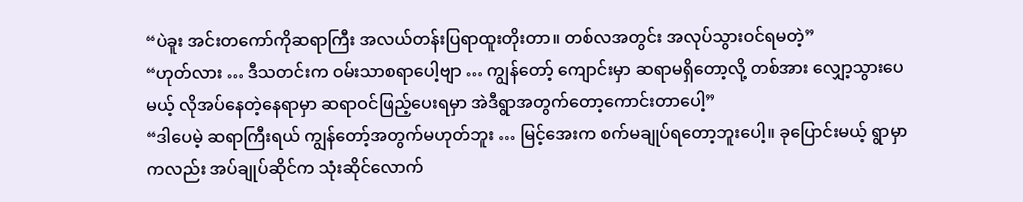“ပဲခူး အင်းတကော်ကိုဆရာကြီး အလယ်တန်းပြရာထူးတိုးတာ။ တစ်လအတွင်း အလုပ်သွားဝင်ရမတဲ့”
“ဟုတ်လား … ဒီသတင်းက ဝမ်းသာစရာပေါ့ဗျာ … ကျွန်တော့် ကျောင်းမှာ ဆရာမရှိတော့လို့ တစ်အား လျှော့သွားပေမယ့် လိုအပ်နေတဲ့နေရာမှာ ဆရာဝင်ဖြည့်ပေးရမှာ အဲဒီရွာအတွက်တော့ကောင်းတာပေါ့”
“ဒါပေမဲ့ ဆရာကြီးရယ် ကျွန်တော့်အတွက်မဟုတ်ဘူး … မြင့်အေးက စက်မချုပ်ရတော့ဘူးပေါ့။ ခုပြောင်းမယ့် ရွာမှာကလည်း အပ်ချုပ်ဆိုင်က သုံးဆိုင်လောက်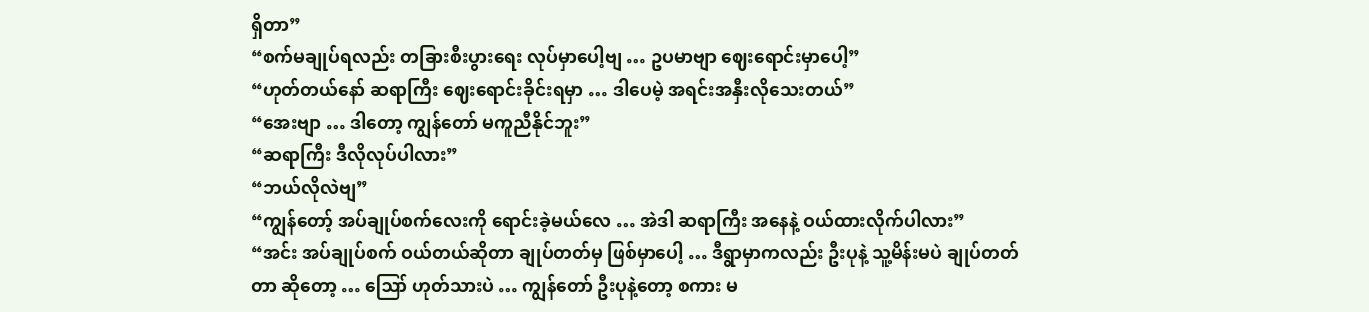ရှိတာ”
“စက်မချုပ်ရလည်း တခြားစီးပွားရေး လုပ်မှာပေါ့ဗျ … ဥပမာဗျာ ဈေးရောင်းမှာပေါ့”
“ဟုတ်တယ်နော် ဆရာကြီး ဈေးရောင်းခိုင်းရမှာ … ဒါပေမဲ့ အရင်းအနှီးလိုသေးတယ်”
“အေးဗျာ … ဒါတော့ ကျွန်တော် မကူညီနိုင်ဘူး”
“ဆရာကြီး ဒီလိုလုပ်ပါလား”
“ဘယ်လိုလဲဗျ”
“ကျွန်တော့် အပ်ချုပ်စက်လေးကို ရောင်းခဲ့မယ်လေ … အဲဒါ ဆရာကြီး အနေနဲ့ ဝယ်ထားလိုက်ပါလား”
“အင်း အပ်ချုပ်စက် ဝယ်တယ်ဆိုတာ ချုပ်တတ်မှ ဖြစ်မှာပေါ့ … ဒီရွာမှာကလည်း ဦးပုနဲ့ သူ့မိန်းမပဲ ချုပ်တတ်တာ ဆိုတော့ … ဪ ဟုတ်သားပဲ … ကျွန်တော် ဦးပုနဲ့တော့ စကား မ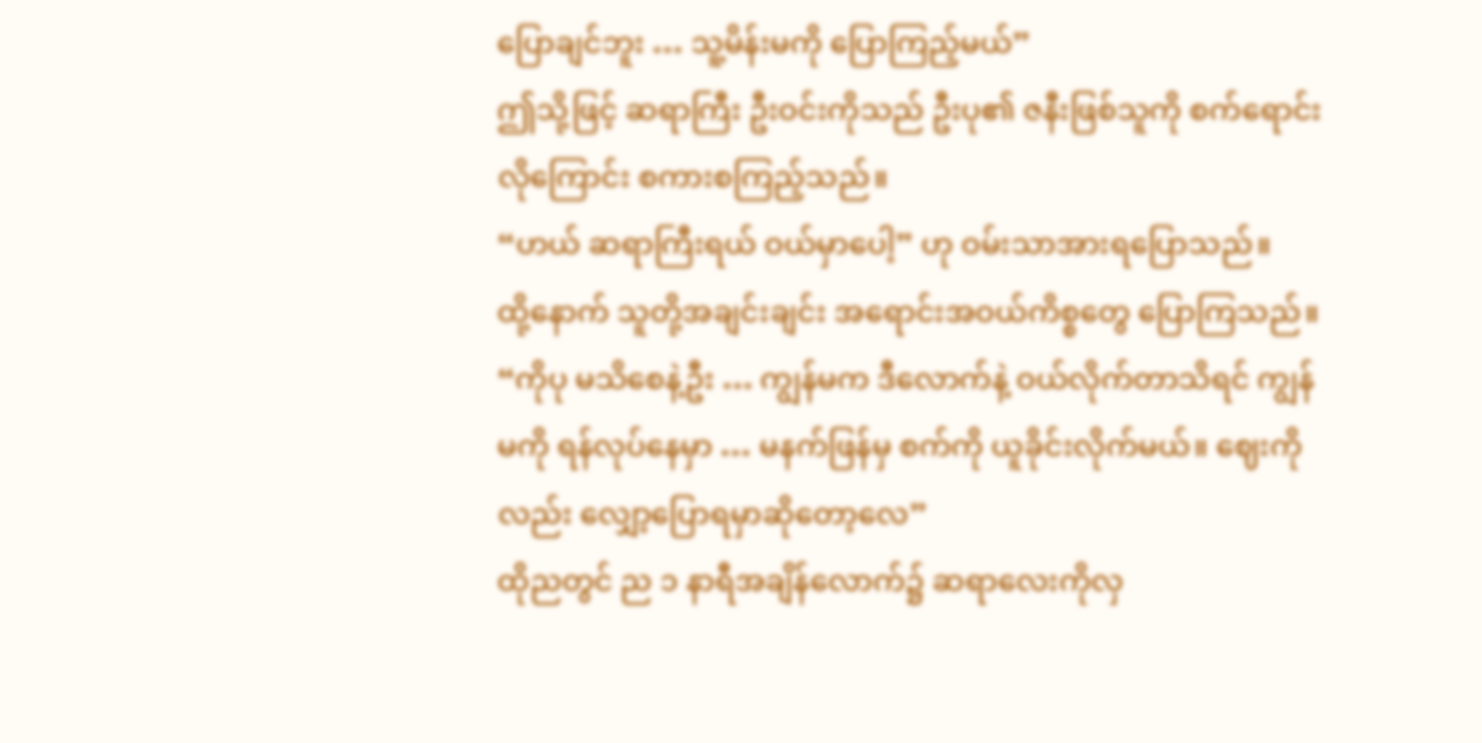ပြောချင်ဘူး … သူ့မိန်းမကို ပြောကြည့်မယ်”
ဤသို့ဖြင့် ဆရာကြီး ဦးဝင်းကိုသည် ဦးပု၏ ဇနီးဖြစ်သူကို စက်ရောင်းလိုကြောင်း စကားစကြည့်သည်။
“ဟယ် ဆရာကြီးရယ် ဝယ်မှာပေါ့” ဟု ဝမ်းသာအားရပြောသည်။
ထို့နောက် သူတို့အချင်းချင်း အရောင်းအဝယ်ကိစ္စတွေ ပြောကြသည်။
“ကိုပု မသိစေနဲ့ဦး … ကျွန်မက ဒီလောက်နဲ့ ဝယ်လိုက်တာသိရင် ကျွန်မကို ရန်လုပ်နေမှာ … မနက်ဖြန်မှ စက်ကို ယူခိုင်းလိုက်မယ်။ ဈေးကိုလည်း လျှော့ပြောရမှာဆိုတော့လေ”
ထိုညတွင် ည ၁ နာရီအချိန်လောက်၌ ဆရာလေးကိုလှ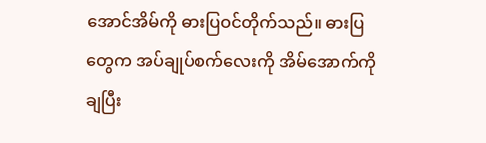အောင်အိမ်ကို ဓားပြဝင်တိုက်သည်။ ဓားပြတွေက အပ်ချုပ်စက်လေးကို အိမ်အောက်ကို ချပြီး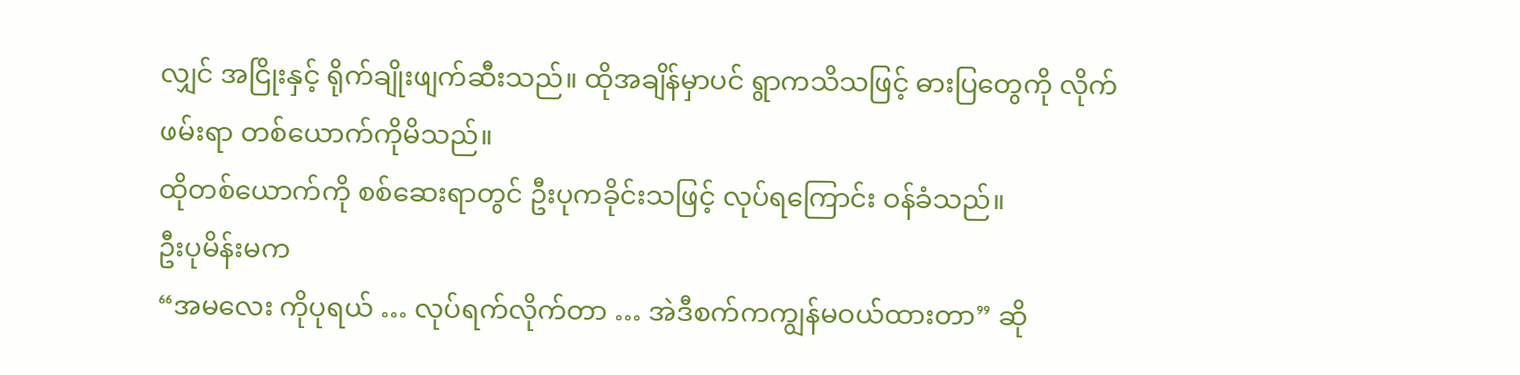လျှင် အငြိုးနှင့် ရိုက်ချိုးဖျက်ဆီးသည်။ ထိုအချိန်မှာပင် ရွာကသိသဖြင့် ဓားပြတွေကို လိုက်ဖမ်းရာ တစ်ယောက်ကိုမိသည်။
ထိုတစ်ယောက်ကို စစ်ဆေးရာတွင် ဦးပုကခိုင်းသဖြင့် လုပ်ရကြောင်း ဝန်ခံသည်။
ဦးပုမိန်းမက
“အမလေး ကိုပုရယ် … လုပ်ရက်လိုက်တာ … အဲဒီစက်ကကျွန်မဝယ်ထားတာ” ဆို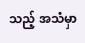သည့် အသံမှာ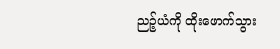ညဉ့်ယံကို ထိုးဖောက်သွား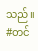သည်။
#တင်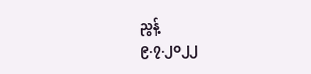ညွန့်
၉.၇.၂၀၂၂